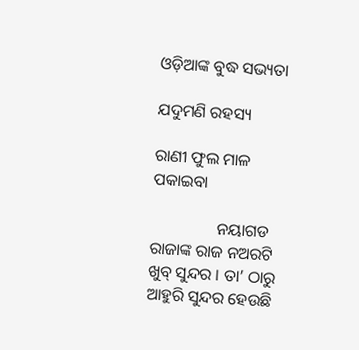ଓଡ଼ିଆଙ୍କ ବୁଦ୍ଧ ସଭ୍ୟତା

ଯଦୁମଣି ରହସ୍ୟ

ରାଣୀ ଫୁଲ ମାଳ ପକାଇବା

                ନୟାଗଡ ରାଜାଙ୍କ ରାଜ ନଅରଟି ଖୁବ୍ ସୁନ୍ଦର । ତା’ ଠାରୁ ଆହୁରି ସୁନ୍ଦର ହେଉଛି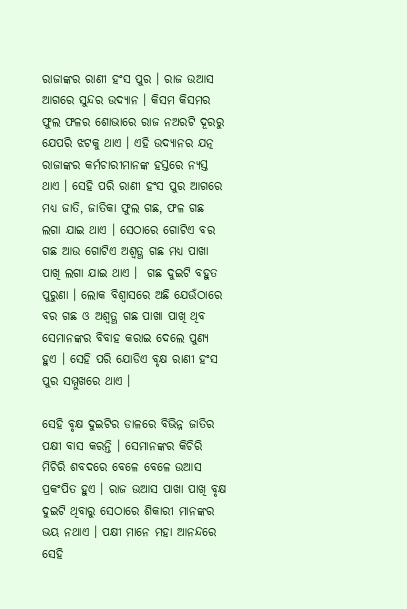ରାଜାଙ୍କର ରାଣୀ ହଂସ ପୁର । ରାଜ ଉଆସ ଆଗରେ ସୁନ୍ଦର ଉଦ୍ୟାନ । କିସମ କିସମର ଫୁଲ ଫଳର ଶୋଭାରେ ରାଜ ନଅରଟି ଦୂରରୁ ଯେପରି ଝଟକୁ ଥାଏ । ଏହି ଉଦ୍ୟାନର ଯତ୍ନ ରାଜାଙ୍କର କର୍ମଚାରୀମାନଙ୍କ ହସ୍ତରେ ନ୍ୟସ୍ତ ଥାଏ । ସେହି ପରି ରାଣୀ ହଂସ ପୁର ଆଗରେ ମଧ୍ୟ ଜାତି, ଜାତିକା ଫୁଲ ଗଛ, ଫଳ ଗଛ ଲଗା ଯାଇ ଥାଏ । ସେଠାରେ ଗୋଟିଏ ବର ଗଛ ଆଉ ଗୋଟିଏ ଅଶ୍ୱତ୍ଥ ଗଛ ମଧ୍ୟ ପାଖା ପାଖି ଲଗା ଯାଇ ଥାଏ ।  ଗଛ ଦୁଇଟି ବହୁତ ପୁରୁଣା । ଲୋକ ବିଶ୍ୱାସରେ ଅଛି ଯେଉଁଠାରେ ବର ଗଛ ଓ ଅଶ୍ୱତ୍ଥ ଗଛ ପାଖା ପାଖି ଥିବ ସେମାନଙ୍କର ବିବାହ କରାଇ ଦେଲେ ପୁଣ୍ୟ ହୁଏ । ସେହି ପରି ଯୋଡିଏ ବୃକ୍ଷ ରାଣୀ ହଂସ ପୁର ସମ୍ମୁଖରେ ଥାଏ ।

ସେହି ବୃକ୍ଷ ଦୁଇଟିର ଡାଳରେ ବିଭିନ୍ନ ଜାତିର ପକ୍ଷୀ ବାସ କରନ୍ତି । ସେମାନଙ୍କର କିଚିରି ମିଚିରି ଶବଦରେ ବେଳେ ବେଳେ ଉଆସ ପ୍ରକଂପିତ ହୁଏ । ରାଜ ଉଆସ ପାଖା ପାଖି ବୃକ୍ଷ ଦୁଇଟି ଥିବାରୁ ସେଠାରେ ଶିକାରୀ ମାନଙ୍କର ଭୟ ନଥାଏ । ପକ୍ଷୀ ମାନେ ମହା ଆନନ୍ଦରେ ସେହି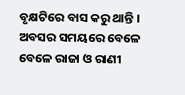ବୃକ୍ଷଟିରେ ବାସ କରୁ ଥାନ୍ତି । ଅବସର ସମୟରେ ବେଳେ ବେଳେ ରାଜା ଓ ରାଣୀ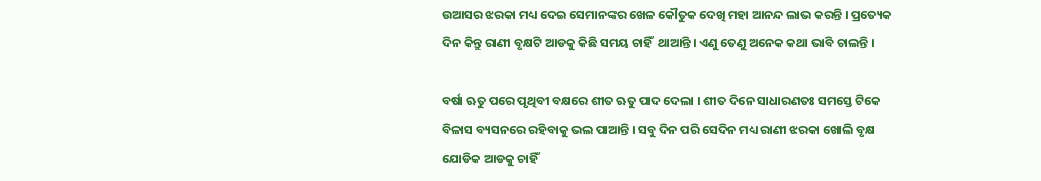ଉଆସର ଝରକା ମଧ୍ୟ ଦେଇ ସେମାନଙ୍କର ଖେଳ କୌତୁକ ଦେଖି ମହା ଆନନ୍ଦ ଲାଭ କରନ୍ତି । ପ୍ରତ୍ୟେକ ଦିନ କିନ୍ତୁ ରାଣୀ ବୃକ୍ଷଟି ଆଡକୁ କିଛି ସମୟ ଚାହିଁ  ଥାଆନ୍ତି । ଏଣୁ ତେଣୁ ଅନେକ କଥା ଭାବି ଚାଲନ୍ତି ।

ବର୍ଷା ଋତୁ ପରେ ପୃଥିବୀ ବକ୍ଷରେ ଶୀତ ଋତୁ ପାଦ ଦେଲା । ଶୀତ ଦିନେ ସାଧାରଣତଃ ସମସ୍ତେ ଟିକେ ବିଳାସ ବ୍ୟସନରେ ରହିବାକୁ ଭଲ ପାଆନ୍ତି । ସବୁ ଦିନ ପରି ସେଦିନ ମଧ୍ୟ ରାଣୀ ଝରକା ଖୋଲି ବୃକ୍ଷ ଯୋଡିକ ଆଡକୁ ଚାହିଁ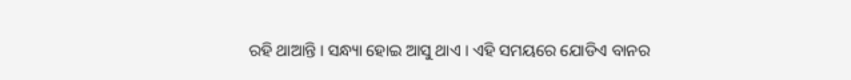ରହି ଥାଆନ୍ତି । ସନ୍ଧ୍ୟା ହୋଇ ଆସୁ ଥାଏ । ଏହି ସମୟରେ ଯୋଡିଏ ବାନର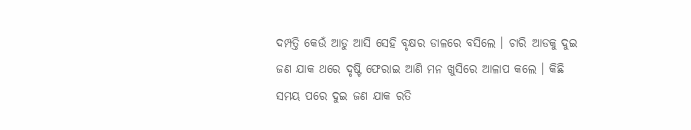ଦମ୍ପତ୍ତି କେଉଁ ଆଡୁ ଆସି ସେହି ବୃକ୍ଷର ଡାଳରେ ବସିଲେ । ଚାରି ଆଡକୁ ଦୁଇ ଜଣ ଯାକ ଥରେ ଦୃଷ୍ଟି ଫେରାଇ ଆଣି ମନ ଖୁସିରେ ଆଳାପ କଲେ । କିଛି ସମୟ ପରେ ଦୁଇ ଜଣ ଯାକ ରତି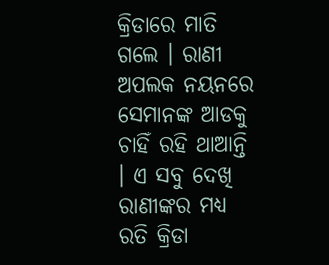କ୍ରିଡାରେ ମାତି ଗଲେ । ରାଣୀ ଅପଲକ ନୟନରେ ସେମାନଙ୍କ ଆଡକୁ ଚାହିଁ ରହି ଥାଆନ୍ତି । ଏ ସବୁ ଦେଖି ରାଣୀଙ୍କର ମଧ୍ୟ ରତି କ୍ରିଡା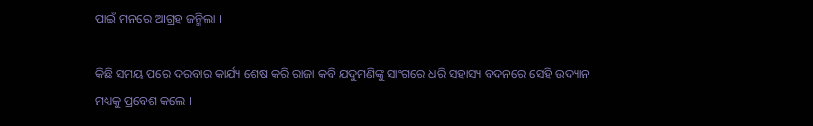ପାଇଁ ମନରେ ଆଗ୍ରହ ଜନ୍ମିଲା ।

କିଛି ସମୟ ପରେ ଦରବାର କାର୍ଯ୍ୟ ଶେଷ କରି ରାଜା କବି ଯଦୁମଣିଙ୍କୁ ସାଂଗରେ ଧରି ସହାସ୍ୟ ବଦନରେ ସେହି ଉଦ୍ୟାନ ମଧ୍ୟକୁ ପ୍ରବେଶ କଲେ ।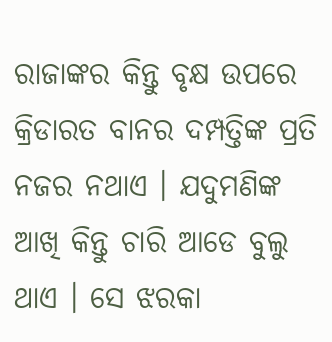ରାଜାଙ୍କର କିନ୍ତୁ ବୃକ୍ଷ ଉପରେ କ୍ରିଡାରତ ବାନର ଦମ୍ପତ୍ତିଙ୍କ ପ୍ରତି ନଜର ନଥାଏ । ଯଦୁମଣିଙ୍କ ଆଖି କିନ୍ତୁ ଚାରି ଆଡେ ବୁଲୁ ଥାଏ । ସେ ଝରକା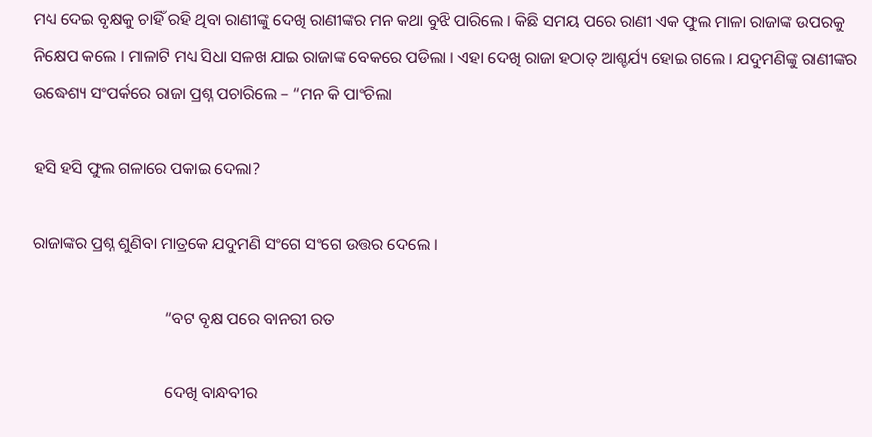ମଧ୍ୟ ଦେଇ ବୃକ୍ଷକୁ ଚାହିଁ ରହି ଥିବା ରାଣୀଙ୍କୁ ଦେଖି ରାଣୀଙ୍କର ମନ କଥା ବୁଝି ପାରିଲେ । କିଛି ସମୟ ପରେ ରାଣୀ ଏକ ଫୁଲ ମାଳା ରାଜାଙ୍କ ଉପରକୁ ନିକ୍ଷେପ କଲେ । ମାଳାଟି ମଧ୍ୟ ସିଧା ସଳଖ ଯାଇ ରାଜାଙ୍କ ବେକରେ ପଡିଲା । ଏହା ଦେଖି ରାଜା ହଠାତ୍ ଆଶ୍ଚର୍ଯ୍ୟ ହୋଇ ଗଲେ । ଯଦୁମଣିଙ୍କୁ ରାଣୀଙ୍କର ଉଦ୍ଧେଶ୍ୟ ସଂପର୍କରେ ରାଜା ପ୍ରଶ୍ନ ପଚାରିଲେ – “ମନ କି ପାଂଚିଲା

ହସି ହସି ଫୁଲ ଗଳାରେ ପକାଇ ଦେଲା?

ରାଜାଙ୍କର ପ୍ରଶ୍ନ ଶୁଣିବା ମାତ୍ରକେ ଯଦୁମଣି ସଂଗେ ସଂଗେ ଉତ୍ତର ଦେଲେ ।

                                “ବଟ ବୃକ୍ଷ ପରେ ବାନରୀ ରତ

                                ଦେଖି ବାନ୍ଧବୀର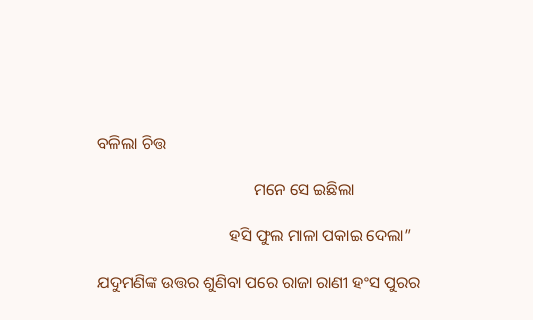ବଳିଲା ଚିତ୍ତ

                                      ମନେ ସେ ଇଛିଲା

                                ହସି ଫୁଲ ମାଳା ପକାଇ ଦେଲା”

ଯଦୁମଣିଙ୍କ ଉତ୍ତର ଶୁଣିବା ପରେ ରାଜା ରାଣୀ ହଂସ ପୁରର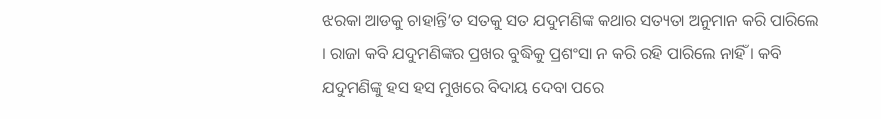ଝରକା ଆଡକୁ ଚାହାନ୍ତି’ତ ସତକୁ ସତ ଯଦୁମଣିଙ୍କ କଥାର ସତ୍ୟତା ଅନୁମାନ କରି ପାରିଲେ । ରାଜା କବି ଯଦୁମଣିଙ୍କର ପ୍ରଖର ବୁଦ୍ଧିକୁ ପ୍ରଶଂସା ନ କରି ରହି ପାରିଲେ ନାହିଁ । କବି ଯଦୁମଣିଙ୍କୁ ହସ ହସ ମୁଖରେ ବିଦାୟ ଦେବା ପରେ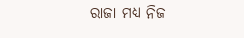ରାଜା ମଧ୍ୟ ନିଜ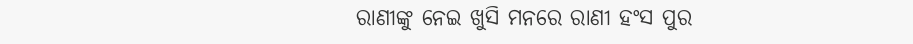ରାଣୀଙ୍କୁ ନେଇ ଖୁସି ମନରେ ରାଣୀ ହଂସ ପୁର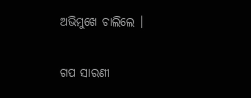ଅଭିମୁଖେ ଚାଲିଲେ ।


ଗପ ସାରଣୀ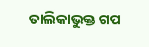ତାଲିକାଭୁକ୍ତ ଗପ